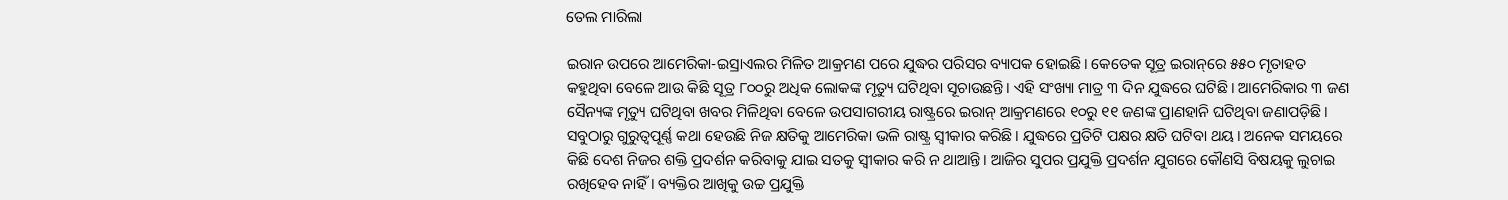ତେଲ ମାରିଲା

ଇରାନ ଉପରେ ଆମେରିକା-ଇସ୍ରାଏଲର ମିଳିତ ଆକ୍ରମଣ ପରେ ଯୁଦ୍ଧର ପରିସର ବ୍ୟାପକ ହୋଇଛି। କେତେକ ସୂତ୍ର ଇରାନ୍‌ରେ ୫୫୦ ମୃତାହତ କହୁଥିବା ବେଳେ ଆଉ କିଛି ସୂତ୍ର ୮୦୦ରୁ ଅଧିକ ଲୋକଙ୍କ ମୃତ୍ୟୁ ଘଟିଥିବା ସୂଚାଉଛନ୍ତି। ଏହି ସଂଖ୍ୟା ମାତ୍ର ୩ ଦିନ ଯୁଦ୍ଧରେ ଘଟିଛି। ଆମେରିକାର ୩ ଜଣ ସୈନ୍ୟଙ୍କ ମୃତ୍ୟୁ ଘଟିଥିବା ଖବର ମିଳିଥିବା ବେଳେ ଉପସାଗରୀୟ ରାଷ୍ଟ୍ରରେ ଇରାନ୍‌ ଆକ୍ରମଣରେ ୧୦ରୁ ୧୧ ଜଣଙ୍କ ପ୍ରାଣହାନି ଘଟିଥିବା ଜଣାପଡ଼ିଛି। ସବୁଠାରୁ ଗୁରୁତ୍ୱପୂର୍ଣ୍ଣ କଥା ହେଉଛି ନିଜ କ୍ଷତିକୁ ଆମେରିକା ଭଳି ରାଷ୍ଟ୍ର ସ୍ବୀକାର କରିଛି। ଯୁଦ୍ଧରେ ପ୍ରତିଟି ପକ୍ଷର କ୍ଷତି ଘଟିବା ଥୟ। ଅନେକ ସମୟରେ କିଛି ଦେଶ ନିଜର ଶକ୍ତି ପ୍ରଦର୍ଶନ କରିବାକୁ ଯାଇ ସତକୁ ସ୍ବୀକାର କରି ନ ଥାଆନ୍ତି। ଆଜିର ସୁପର ପ୍ରଯୁକ୍ତି ପ୍ରଦର୍ଶନ ଯୁଗରେ କୌଣସି ବିଷୟକୁ ଲୁଚାଇ ରଖିହେବ ନାହିଁ। ବ୍ୟକ୍ତିର ଆଖିକୁ ଉଚ୍ଚ ପ୍ରଯୁକ୍ତି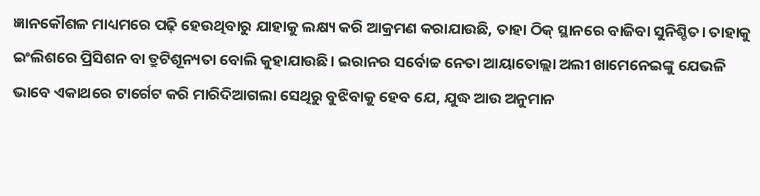ଜ୍ଞାନକୌଶଳ ମାଧ୍ୟମରେ ପଢ଼ି ହେଉଥିବାରୁ ଯାହାକୁ ଲକ୍ଷ୍ୟ କରି ଆକ୍ରମଣ କରାଯାଉଛି, ତାହା ଠିକ୍‌ ସ୍ଥାନରେ ବାଜିବା ସୁନିଶ୍ଚିତ। ତାହାକୁ ଇଂଲିଶରେ ପ୍ରିସିଶନ ବା ତ୍ରୁଟିଶୂନ୍ୟତା ବୋଲି କୁହାଯାଉଛି। ଇରାନର ସର୍ବୋଚ୍ଚ ନେତା ଆୟାତୋଲ୍ଲା ଅଲୀ ଖାମେନେଇଙ୍କୁ ଯେଭଳି ଭାବେ ଏକାଥରେ ଟାର୍ଗେଟ କରି ମାରିଦିଆଗଲା ସେଥିରୁ ବୁଝିବାକୁ ହେବ ଯେ, ଯୁଦ୍ଧ ଆଉ ଅନୁମାନ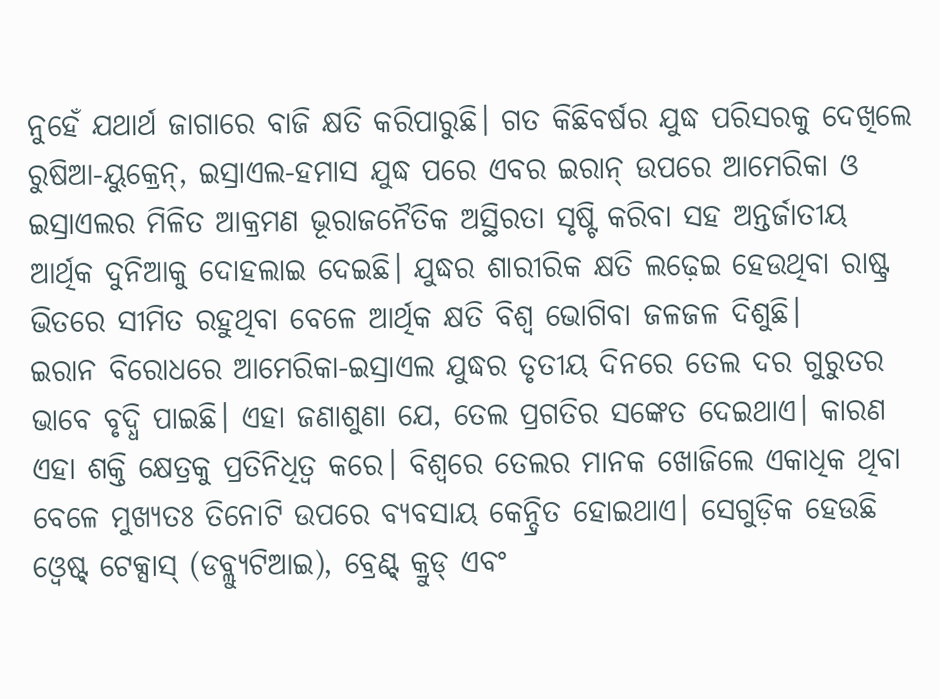ନୁହେଁ ଯଥାର୍ଥ ଜାଗାରେ ବାଜି କ୍ଷତି କରିପାରୁଛି। ଗତ କିଛିବର୍ଷର ଯୁଦ୍ଧ ପରିସରକୁ ଦେଖିଲେ ରୁଷିଆ-ୟୁକ୍ରେନ୍‌, ଇସ୍ରାଏଲ-ହମାସ ଯୁଦ୍ଧ ପରେ ଏବର ଇରାନ୍‌ ଉପରେ ଆମେରିକା ଓ ଇସ୍ରାଏଲର ମିଳିତ ଆକ୍ରମଣ ଭୂରାଜନୈତିକ ଅସ୍ଥିରତା ସୃଷ୍ଟି କରିବା ସହ ଅନ୍ତର୍ଜାତୀୟ ଆର୍ଥିକ ଦୁନିଆକୁ ଦୋହଲାଇ ଦେଇଛି। ଯୁଦ୍ଧର ଶାରୀରିକ କ୍ଷତି ଲଢ଼େଇ ହେଉଥିବା ରାଷ୍ଟ୍ର ଭିତରେ ସୀମିତ ରହୁଥିବା ବେଳେ ଆର୍ଥିକ କ୍ଷତି ବିଶ୍ୱ ଭୋଗିବା ଜଳଜଳ ଦିଶୁଛି।
ଇରାନ ବିରୋଧରେ ଆମେରିକା-ଇସ୍ରାଏଲ ଯୁଦ୍ଧର ତୃତୀୟ ଦିନରେ ତେଲ ଦର ଗୁରୁତର ଭାବେ ବୃଦ୍ଧି ପାଇଛି। ଏହା ଜଣାଶୁଣା ଯେ, ତେଲ ପ୍ରଗତିର ସଙ୍କେତ ଦେଇଥାଏ। କାରଣ ଏହା ଶକ୍ତି କ୍ଷେତ୍ରକୁ ପ୍ରତିନିଧିତ୍ୱ କରେ। ବିଶ୍ୱରେ ତେଲର ମାନକ ଖୋଜିଲେ ଏକାଧିକ ଥିବା ବେଳେ ମୁଖ୍ୟତଃ ତିନୋଟି ଉପରେ ବ୍ୟବସାୟ କେନ୍ଦ୍ରିତ ହୋଇଥାଏ। ସେଗୁଡ଼ିକ ହେଉଛି ଓ୍ବେଷ୍ଟ୍‌ ଟେକ୍ସାସ୍‌ (ଡବ୍ଲ୍ୟୁଟିଆଇ), ବ୍ରେଣ୍ଟ୍‌ କ୍ରୁଡ୍‌ ଏବଂ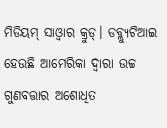ମିଡିୟମ୍‌ ସାଓ୍ବାର କ୍ରୁଡ୍‌। ଡବ୍ଲ୍ୟୁଟିଆଇ ହେଉଛି ଆମେରିକା ଦ୍ୱାରା ଉଚ୍ଚ ଗୁଣବତ୍ତାର ଅଶୋଧିତ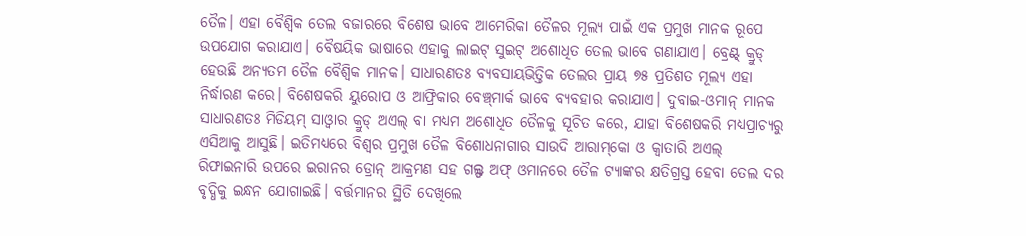ତୈଳ। ଏହା ବୈଶ୍ୱିକ ତେଲ ବଜାରରେ ବିଶେଷ ଭାବେ ଆମେରିକା ତୈଳର ମୂଲ୍ୟ ପାଇଁ ଏକ ପ୍ରମୁଖ ମାନକ ରୂପେ ଉପଯୋଗ କରାଯାଏ। ବୈଷୟିକ ଭାଷାରେ ଏହାକୁ ଲାଇଟ୍‌ ସୁଇଟ୍‌ ଅଶୋଧିତ ତେଲ ଭାବେ ଗଣାଯାଏ। ବ୍ରେଣ୍ଟ୍‌ କ୍ରୁଡ୍‌ ହେଉଛି ଅନ୍ୟତମ ତୈଳ ବୈଶ୍ୱିକ ମାନକ। ସାଧାରଣତଃ ବ୍ୟବସାୟଭିତ୍ତିକ ତେଲର ପ୍ରାୟ ୭୫ ପ୍ରତିଶତ ମୂଲ୍ୟ ଏହା ନିର୍ଦ୍ଧାରଣ କରେ। ବିଶେଷକରି ୟୁରୋପ ଓ ଆଫ୍ରିକାର ବେଞ୍ଚ୍‌ମାର୍କ ଭାବେ ବ୍ୟବହାର କରାଯାଏ। ଦୁବାଇ-ଓମାନ୍‌ ମାନକ ସାଧାରଣତଃ ମିଡିୟମ୍‌ ସାଓ୍ବାର କ୍ରୁଡ୍‌ ଅଏଲ୍‌ ବା ମଧ୍ୟମ ଅଶୋଧିତ ତୈଳକୁ ସୂଚିତ କରେ, ଯାହା ବିଶେଷକରି ମଧ୍ୟପ୍ରାଚ୍ୟରୁ ଏସିଆକୁ ଆସୁଛି। ଇତିମଧ୍ୟରେ ବିଶ୍ୱର ପ୍ରମୁଖ ତୈଳ ବିଶୋଧନାଗାର ସାଉଦି ଆରାମ୍‌କୋ ଓ କ୍ୱାତାରି ଅଏଲ୍‌ ରିଫାଇନାରି ଉପରେ ଇରାନର ଡ୍ରୋନ୍‌ ଆକ୍ରମଣ ସହ ଗଲ୍ଫ ଅଫ୍‌ ଓମାନରେ ତୈଳ ଟ୍ୟାଙ୍କର କ୍ଷତିଗ୍ରସ୍ତ ହେବା ତେଲ ଦର ବୃଦ୍ଧିକୁ ଇନ୍ଧନ ଯୋଗାଇଛି। ବର୍ତ୍ତମାନର ସ୍ଥିତି ଦେଖିଲେ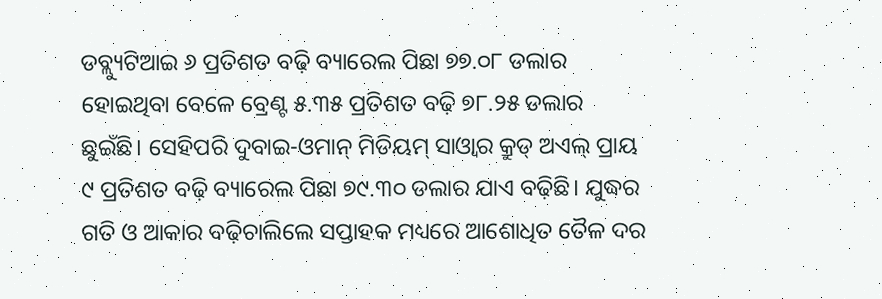ଡବ୍ଲ୍ୟୁଟିଆଇ ୬ ପ୍ରତିଶତ ବଢ଼ି ବ୍ୟାରେଲ ପିଛା ୭୭.୦୮ ଡଲାର ହୋଇଥିବା ବେଳେ ବ୍ରେଣ୍ଟ ୫.୩୫ ପ୍ରତିଶତ ବଢ଼ି ୭୮.୨୫ ଡଲାର ଛୁଇଁଛି। ସେହିପରି ଦୁବାଇ-ଓମାନ୍‌ ମିଡିୟମ୍‌ ସାଓ୍ବାର କ୍ରୁଡ୍‌ ଅଏଲ୍‌ ପ୍ରାୟ ୯ ପ୍ରତିଶତ ବଢ଼ି ବ୍ୟାରେଲ ପିଛା ୭୯.୩୦ ଡଲାର ଯାଏ ବଢ଼ିଛି। ଯୁଦ୍ଧର ଗତି ଓ ଆକାର ବଢ଼ିଚାଲିଲେ ସପ୍ତାହକ ମଧ୍ୟରେ ଆଶୋଧିତ ତୈଳ ଦର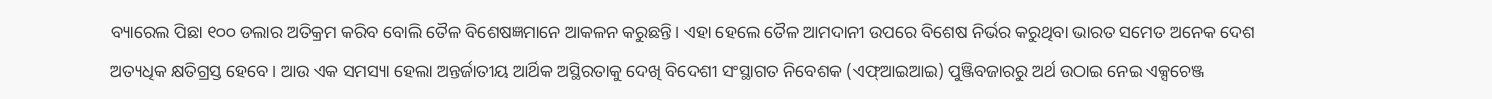ବ୍ୟାରେଲ ପିଛା ୧୦୦ ଡଲାର ଅତିକ୍ରମ କରିବ ବୋଲି ତୈଳ ବିଶେଷଜ୍ଞମାନେ ଆକଳନ କରୁଛନ୍ତି। ଏହା ହେଲେ ତୈଳ ଆମଦାନୀ ଉପରେ ବିଶେଷ ନିର୍ଭର କରୁଥିବା ଭାରତ ସମେତ ଅନେକ ଦେଶ ଅତ୍ୟଧିକ କ୍ଷତିଗ୍ରସ୍ତ ହେବେ। ଆଉ ଏକ ସମସ୍ୟା ହେଲା ଅନ୍ତର୍ଜାତୀୟ ଆର୍ଥିକ ଅସ୍ଥିରତାକୁ ଦେଖି ବିଦେଶୀ ସଂସ୍ଥାଗତ ନିବେଶକ (ଏଫ୍‌ଆଇଆଇ) ପୁଞ୍ଜିବଜାରରୁ ଅର୍ଥ ଉଠାଇ ନେଇ ଏକ୍ସଚେଞ୍ଜ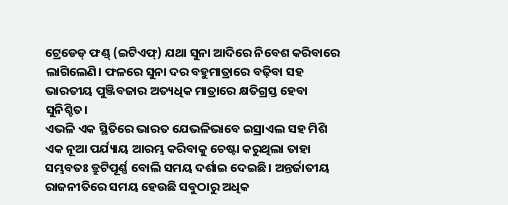ଟ୍ରେଡେଡ୍‌ ଫଣ୍ଡ୍‌ (ଇଟିଏଫ୍‌) ଯଥା ସୁନା ଆଦିରେ ନିବେଶ କରିବାରେ ଲାଗିଲେଣି। ଫଳରେ ସୁନା ଦର ବହୁମାତ୍ରାରେ ବଢ଼ିବା ସହ ଭାରତୀୟ ପୁଞ୍ଜିବଜାର ଅତ୍ୟଧିକ ମାତ୍ରାରେ କ୍ଷତିଗ୍ରସ୍ତ ହେବା ସୁନିଶ୍ଚିତ।
ଏଭଳି ଏକ ସ୍ଥିତିରେ ଭାରତ ଯେଭଳିଭାବେ ଇସ୍ରାଏଲ ସହ ମିଶି ଏକ ନୂଆ ପର୍ଯ୍ୟାୟ ଆରମ୍ଭ କରିବାକୁ ଚେଷ୍ଟା କରୁଥିଲା ତାହା ସମ୍ଭବତଃ ତ୍ରୁଟିପୂର୍ଣ୍ଣ ବୋଲି ସମୟ ଦର୍ଶାଇ ଦେଇଛି। ଅନ୍ତର୍ଜାତୀୟ ରାଜନୀତିରେ ସମୟ ହେଉଛି ସବୁଠାରୁ ଅଧିକ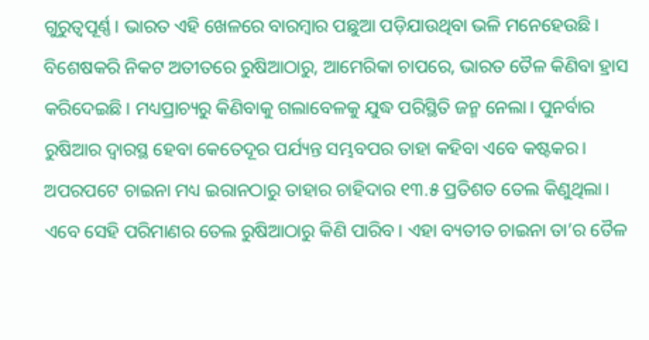ଗୁରୁତ୍ୱପୂର୍ଣ୍ଣ। ଭାରତ ଏହି ଖେଳରେ ବାରମ୍ବାର ପଛୁଆ ପଡ଼ିଯାଉଥିବା ଭଳି ମନେହେଉଛି। ବିଶେଷକରି ନିକଟ ଅତୀତରେ ରୁଷିଆଠାରୁ, ଆମେରିକା ଚାପରେ, ଭାରତ ତୈଳ କିଣିବା ହ୍ରାସ କରିଦେଇଛି। ମଧ୍ୟପ୍ରାଚ୍ୟରୁ କିଣିବାକୁ ଗଲାବେଳକୁ ଯୁଦ୍ଧ ପରିସ୍ଥିତି ଜନ୍ମ ନେଲା। ପୁନର୍ବାର ରୁଷିଆର ଦ୍ୱାରସ୍ଥ ହେବା କେତେଦୂର ପର୍ଯ୍ୟନ୍ତ ସମ୍ଭବପର ତାହା କହିବା ଏବେ କଷ୍ଟକର। ଅପରପଟେ ଚାଇନା ମଧ୍ୟ ଇରାନଠାରୁ ତାହାର ଚାହିଦାର ୧୩.୫ ପ୍ରତିଶତ ତେଲ କିଣୁଥିଲା। ଏବେ ସେହି ପରିମାଣର ତେଲ ରୁଷିଆଠାରୁ କିଣି ପାରିବ। ଏହା ବ୍ୟତୀତ ଚାଇନା ତା’ର ତୈଳ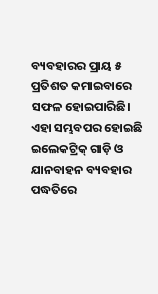ବ୍ୟବହାରର ପ୍ରାୟ ୫ ପ୍ରତିଶତ କମାଇବାରେ ସଫଳ ହୋଇପାରିଛି। ଏହା ସମ୍ଭବପର ହୋଇଛି ଇଲେକଟ୍ରିକ୍‌ ଗାଡ଼ି ଓ ଯାନବାହନ ବ୍ୟବହାର ପଦ୍ଧତିରେ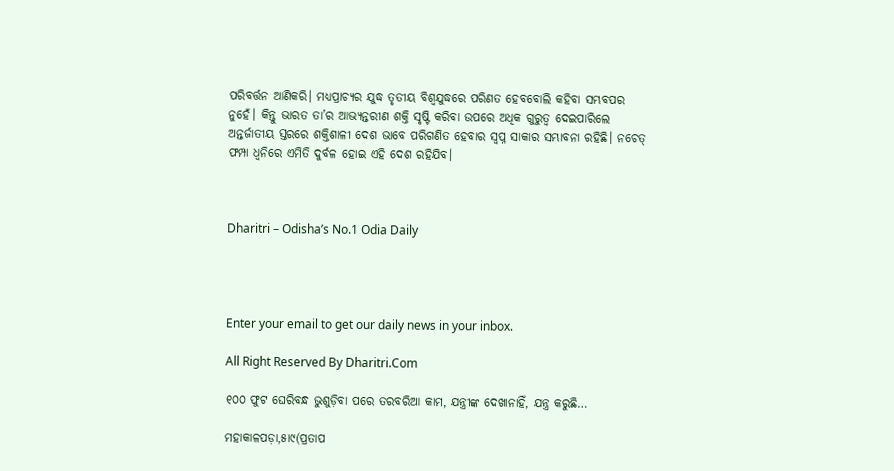ପରିବର୍ତ୍ତନ ଆଣିକରି। ମଧ୍ୟପ୍ରାଚ୍ୟର ଯୁଦ୍ଧ ତୃତୀୟ ବିଶ୍ୱଯୁଦ୍ଧରେ ପରିଣତ ହେବବୋଲି କହିବା ସମ୍ଭବପର ନୁହେଁ। କିନ୍ତୁ ଭାରତ ତା’ର ଆଭ୍ୟନ୍ତରୀଣ ଶକ୍ତି ସୃଷ୍ଟି କରିବା ଉପରେ ଅଧିକ ଗୁରୁତ୍ୱ ଦେଇପାରିଲେ ଅନ୍ତର୍ଜାତୀୟ ସ୍ତରରେ ଶକ୍ତିଶାଳୀ ଦେଶ ଭାବେ ପରିଗଣିତ ହେବାର ସ୍ବପ୍ନ ସାକାର ସମ୍ଭାବନା ରହିଛି। ନଚେତ୍‌ ଫମ୍ପା ଧ୍ୱନିରେ ଏମିତି ଦୁର୍ବଳ ହୋଇ ଏହି ଦେଶ ରହିଯିବ।



Dharitri – Odisha’s No.1 Odia Daily




Enter your email to get our daily news in your inbox.

All Right Reserved By Dharitri.Com

୧୦୦ ଫୁଟ ଘେରିବନ୍ଧ ଭୁଶୁଡ଼ିବା ପରେ ତରବରିଆ କାମ, ଯନ୍ତ୍ରୀଙ୍କ ଦେଖାନାହିଁ, ଯନ୍ତ୍ର କରୁଛି…

ମହାକାଳପଡ଼ା,୫ା୯(ପ୍ରତାପ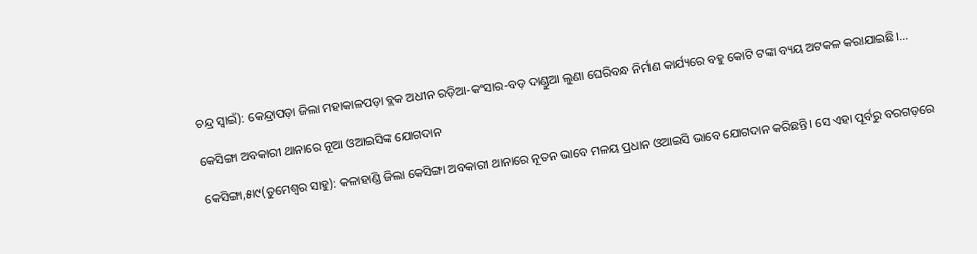ଚନ୍ଦ୍ର ସ୍ବାଇଁ): କେନ୍ଦ୍ରାପଡ଼ା ଜିଲା ମହାକାଳପଡ଼ା ବ୍ଲକ ଅଧୀନ ରଡ଼ିଆ-କଂସାର-ବଡ଼ ଦାଣ୍ଡୁଆ ଲୁଣା ଘେରିବନ୍ଧ ନିର୍ମାଣ କାର୍ଯ୍ୟରେ ବହୁ କୋଟି ଟଙ୍କା ବ୍ୟୟ ଅଟକଳ କରାଯାଇଛି।…

କେସିଙ୍ଗା ଅବକାରୀ ଥାନାରେ ନୂଆ ଓଆଇସିଙ୍କ ଯୋଗଦାନ

କେସିଙ୍ଗା,୫ା୯(ତୁମେଶ୍ୱର ସାହୁ): କଳାହାଣ୍ଡି ଜିଲା କେସିଙ୍ଗା ଅବକାରୀ ଥାନାରେ ନୂତନ ଭାବେ ମଳୟ ପ୍ରଧାନ ଓଆଇସି ଭାବେ ଯୋଗଦାନ କରିଛନ୍ତି। ସେ ଏହା ପୂର୍ବରୁ ବରଗଡ଼ରେ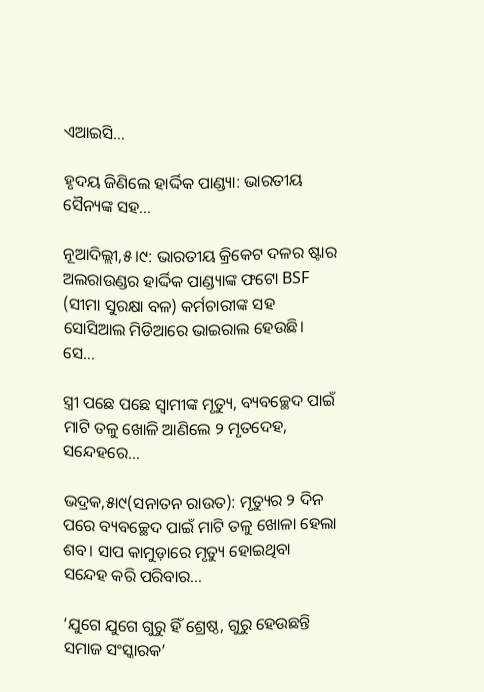ଏଆଇସି…

ହୃଦୟ ଜିଣିଲେ ହାର୍ଦ୍ଦିକ ପାଣ୍ଡ୍ୟା: ଭାରତୀୟ ସୈନ୍ୟଙ୍କ ସହ…

ନୂଆଦିଲ୍ଲୀ,୫।୯: ଭାରତୀୟ କ୍ରିକେଟ ଦଳର ଷ୍ଟାର ଅଲରାଉଣ୍ଡର ହାର୍ଦ୍ଦିକ ପାଣ୍ଡ୍ୟାଙ୍କ ଫଟୋ BSF (ସୀମା ସୁରକ୍ଷା ବଳ) କର୍ମଚାରୀଙ୍କ ସହ ସୋସିଆଲ ମିଡିଆରେ ଭାଇରାଲ ହେଉଛି। ସେ…

ସ୍ତ୍ରୀ ପଛେ ପଛେ ସ୍ବାମୀଙ୍କ ମୃତ୍ୟୁ, ବ୍ୟବଚ୍ଛେଦ ପାଇଁ ମାଟି ତଳୁ ଖୋଳି ଆଣିଲେ ୨ ମୃତଦେହ, ସନ୍ଦେହରେ…

ଭଦ୍ରକ,୫ା୯(ସନାତନ ରାଉତ): ମୃତ୍ୟୁର ୨ ଦିନ ପରେ ବ୍ୟବଚ୍ଛେଦ ପାଇଁ ମାଟି ତଳୁ ଖୋଳା ହେଲା ଶବ। ସାପ କାମୁଡ଼ାରେ ମୃତ୍ୟୁ ହୋଇଥିବା ସନ୍ଦେହ କରି ପରିବାର…

‘ଯୁଗେ ଯୁଗେ ଗୁରୁ ହିଁ ଶ୍ରେଷ୍ଠ, ଗୁରୁ ହେଉଛନ୍ତି ସମାଜ ସଂସ୍କାରକ’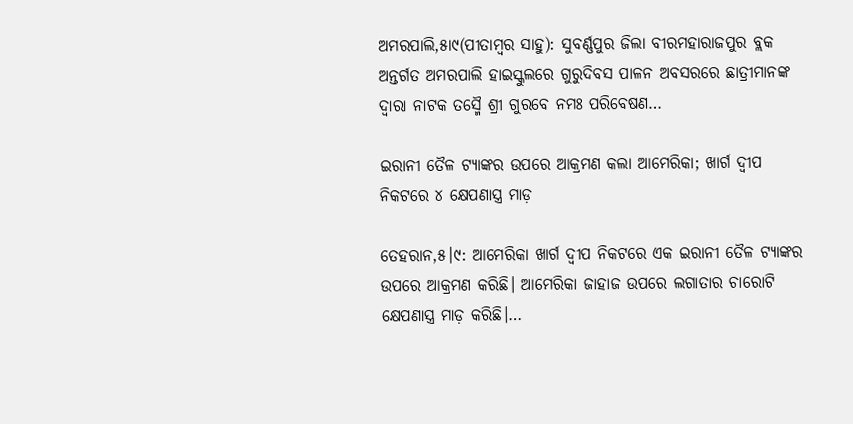ଅମରପାଲି,୫ା୯(ପୀତାମ୍ବର ସାହୁ): ସୁବର୍ଣ୍ଣପୁର ଜିଲା ବୀରମହାରାଜପୁର ବ୍ଲକ ଅନ୍ତର୍ଗତ ଅମରପାଲି ହାଇସ୍କୁଲରେ ଗୁରୁଦିବସ ପାଳନ ଅବସରରେ ଛାତ୍ରୀମାନଙ୍କ ଦ୍ୱାରା ନାଟକ ତସ୍ମୈ ଶ୍ରୀ ଗୁରବେ ନମଃ ପରିବେଷଣ…

ଇରାନୀ ତୈଳ ଟ୍ୟାଙ୍କର ଉପରେ ଆକ୍ରମଣ କଲା ଆମେରିକା; ଖାର୍ଗ ଦ୍ୱୀପ ନିକଟରେ ୪ କ୍ଷେପଣାସ୍ତ୍ର ମାଡ଼

ତେହରାନ,୫।୯: ଆମେରିକା ଖାର୍ଗ ଦ୍ୱୀପ ନିକଟରେ ଏକ ଇରାନୀ ତୈଳ ଟ୍ୟାଙ୍କର ଉପରେ ଆକ୍ରମଣ କରିଛି। ଆମେରିକା ଜାହାଜ ଉପରେ ଲଗାତାର ଚାରୋଟି କ୍ଷେପଣାସ୍ତ୍ର ମାଡ଼ କରିଛି।…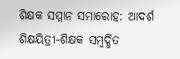ଶିକ୍ଷକ ସମ୍ମାନ ସମାରୋହ: ଆଦର୍ଶ ଶିକ୍ଷୟିତ୍ରୀ-ଶିକ୍ଷକ ସମ୍ବର୍ଦ୍ଧିତ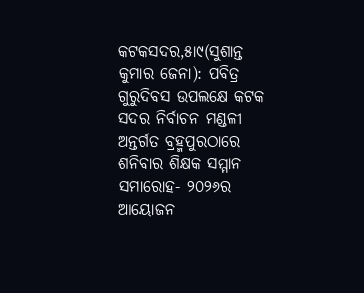କଟକସଦର,୫ା୯(ସୁଶାନ୍ତ କୁମାର ଜେନା): ପବିତ୍ର ଗୁରୁଦିବସ ଉପଲକ୍ଷେ କଟକ ସଦର ନିର୍ବାଚନ ମଣ୍ଡଳୀ ଅନ୍ତର୍ଗତ ବ୍ରହ୍ମପୁରଠାରେ ଶନିବାର ଶିକ୍ଷକ ସମ୍ମାନ ସମାରୋହ- ୨୦୨୬ର ଆୟୋଜନ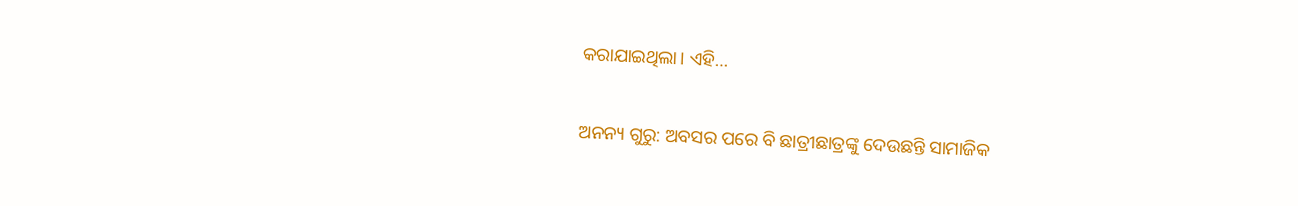କରାଯାଇଥିଲା। ଏହି…

ଅନନ୍ୟ ଗୁରୁ: ଅବସର ପରେ ବି ଛାତ୍ରୀଛାତ୍ରଙ୍କୁ ଦେଉଛନ୍ତି ସାମାଜିକ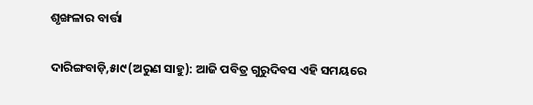ଶୃଙ୍ଖଳାର ବାର୍ତ୍ତା

ଦାରିଙ୍ଗବାଡ଼ି,୫ା୯(ଅରୁଣ ସାହୁ): ଆଜି ପବିତ୍ର ଗୁରୁଦିବସ ଏହି ସମୟରେ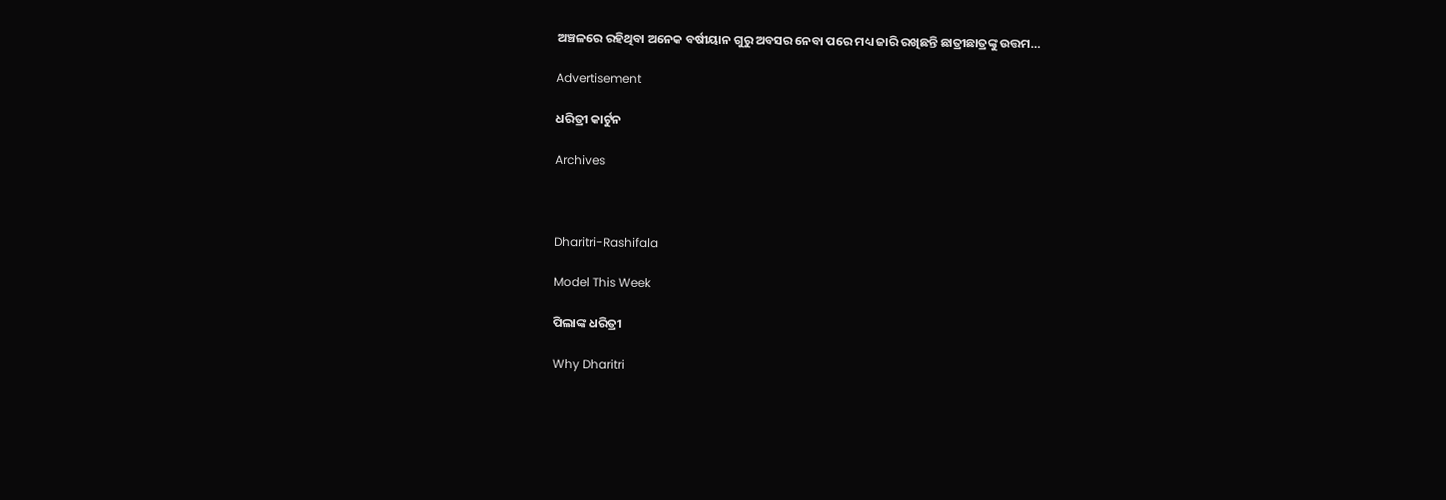ଅଞ୍ଚଳରେ ରହିଥିବା ଅନେକ ବର୍ଷୀୟାନ ଗୁରୁ ଅବସର ନେବା ପରେ ମଧ୍ୟ ଜାରି ରଖିଛନ୍ତି ଛାତ୍ରୀଛାତ୍ରଙ୍କୁ ଉତ୍ତମ…

Advertisement

ଧରିତ୍ରୀ କାର୍ଟୁନ

Archives



Dharitri-Rashifala

Model This Week

ପିଲାଙ୍କ ଧରିତ୍ରୀ

Why Dharitri